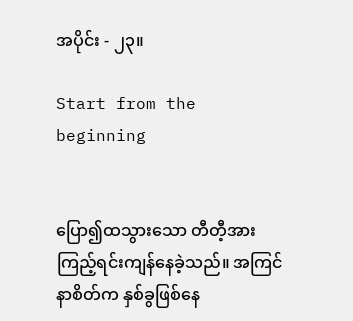အပိုင်း - ၂၃။

Start from the beginning


ပြော၍ထသွားသော တီတီ့အားကြည့်ရင်းကျန်နေခဲ့သည်။ အကြင်နာစိတ်က နှစ်ခွဖြစ်နေ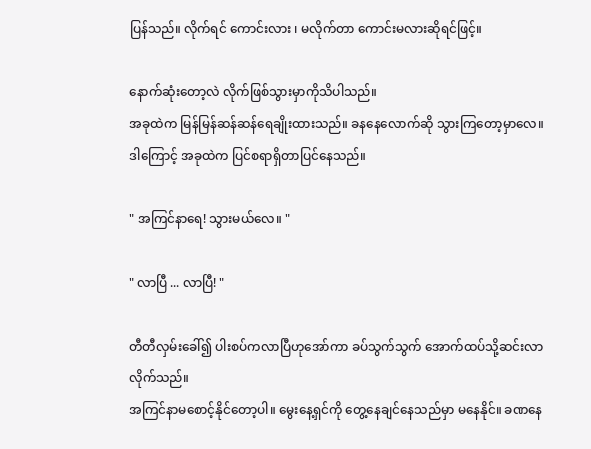ပြန်သည်။ လိုက်ရင် ကောင်းလား ၊ မလိုက်တာ ကောင်းမလားဆိုရင်ဖြင့်။

နောက်ဆုံးတော့လဲ လိုက်ဖြစ်သွားမှာကိုသိပါသည်။
အခုထဲက မြန်မြန်ဆန်ဆန်ရေချိုးထားသည်။ ခနနေလောက်ဆို သွားကြတော့မှာလေ။ ဒါကြောင့် အခုထဲက ပြင်စရာရှိတာပြင်နေသည်။

" အကြင်နာရေ! သွားမယ်လေ။ "

" လာပြီ ... လာပြီ! "

တီတီလှမ်းခေါ်၍ ပါးစပ်ကလာပြီဟုအော်ကာ ခပ်သွက်သွက် အောက်ထပ်သို့ဆင်းလာလိုက်သည်။
အကြင်နာမစောင့်နိုင်တော့ပါ။ မွေးနေ့ရှင်ကို တွေ့နေချင်နေသည်မှာ မနေနိုင်။ ခဏနေ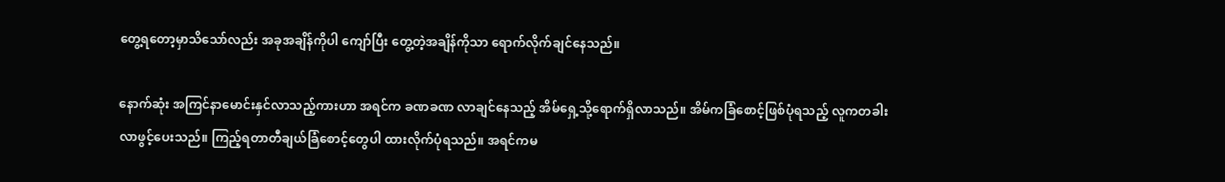တွေ့ရတော့မှာသိသော်လည်း အခုအချိန်ကိုပါ ကျော်ပြီး တွေ့တဲ့အချိန်ကိုသာ ရောက်လိုက်ချင်နေသည်။

နောက်ဆုံး အကြင်နာမောင်းနှင်လာသည့်ကားဟာ အရင်က ခဏခဏ လာချင်နေသည့် အိမ်ရှေ့သို့ရောက်ရှိလာသည်။ အိမ်ကခြံစောင့်ဖြစ်ပုံရသည့် လူကတခါး
လာဖွင့်ပေးသည်။ ကြည့်ရတာတီချယ်ခြံစောင့်တွေပါ ထားလိုက်ပုံရသည်။ အရင်ကမ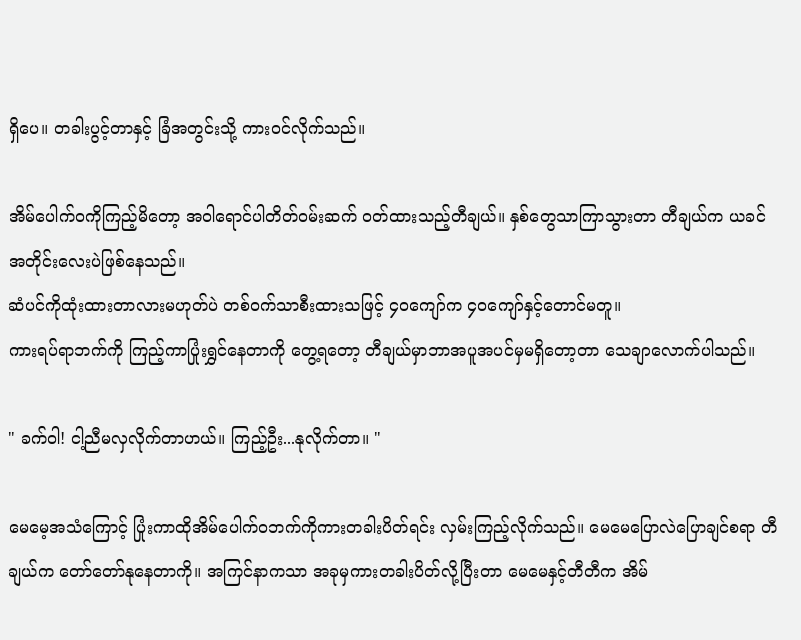ရှိပေ။ တခါးပွင့်တာနှင့် ခြံအတွင်းသို့ ကားဝင်လိုက်သည်။

အိမ်ပေါက်ဝကိုကြည့်မိတော့ အဝါရောင်ပါတိတ်ဝမ်းဆက် ဝတ်ထားသည့်တီချယ်။ နှစ်တွေသာကြာသွားတာ တီချယ်က ယခင်အတိုင်းလေးပဲဖြစ်နေသည်။
ဆံပင်ကိုထုံးထားတာလားမဟုတ်ပဲ တစ်ဝက်သာစီးထားသဖြင့် ၄၀ကျော်က ၄၀ကျော်နှင့်တောင်မတူ။
ကားရပ်ရာဘက်ကို ကြည့်ကာပြုံးရွှင်နေတာကို တွေ့ရတော့ တီချယ်မှာဘာအပူအပင်မှမရှိတော့တာ သေချာလောက်ပါသည်။

" ခက်ဝါ! ငါ့ညီမလှလိုက်တာဟယ်။ ကြည့်ဦး...နုလိုက်တာ။ "

မေမေ့အသံကြောင့် ပြုံးကာထိုအိမ်ပေါက်ဝဘက်ကိုကားတခါးပိတ်ရင်း လှမ်းကြည့်လိုက်သည်။ မေမေပြောလဲပြောချင်စရာ တီချယ်က တော်တော်နုနေတာကို။ အကြင်နာကသာ အခုမှကားတခါးပိတ်လို့ပြီးတာ မေမေနှင့်တီတီက အိမ်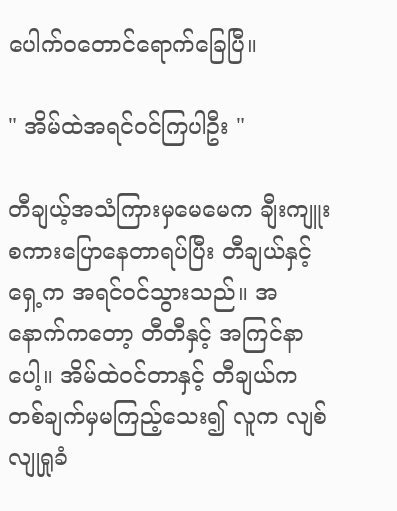ပေါက်ဝတောင်ရောက်ခြေပြီ။

" အိမ်ထဲအရင်ဝင်ကြပါဦး "

တီချယ့်အသံကြားမှမေမေက ချီးကျူးစကားပြောနေတာရပ်ပြီး တီချယ်နှင့်ရှေ့က အရင်ဝင်သွားသည်။ အနောက်ကတော့ တီတီနှင့် အကြင်နာပေါ့။ အိမ်ထဲဝင်တာနှင့် တီချယ်က တစ်ချက်မှမကြည့်သေး၍ လူက လျစ်လျုရှုခံ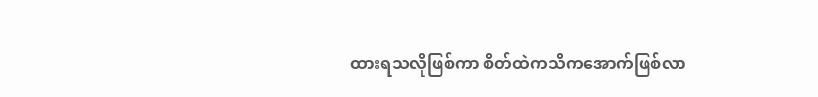ထားရသလိုဖြစ်ကာ စိတ်ထဲကသိကအောက်ဖြစ်လာ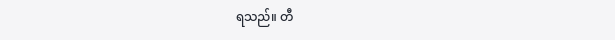ရသည်။ တီ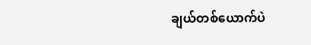ချယ်တစ်ယောက်ပဲ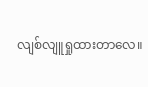လျစ်လျူရှုထားတာလေ။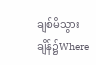ချစ်မိသွားချိန်၌Where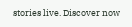stories live. Discover now